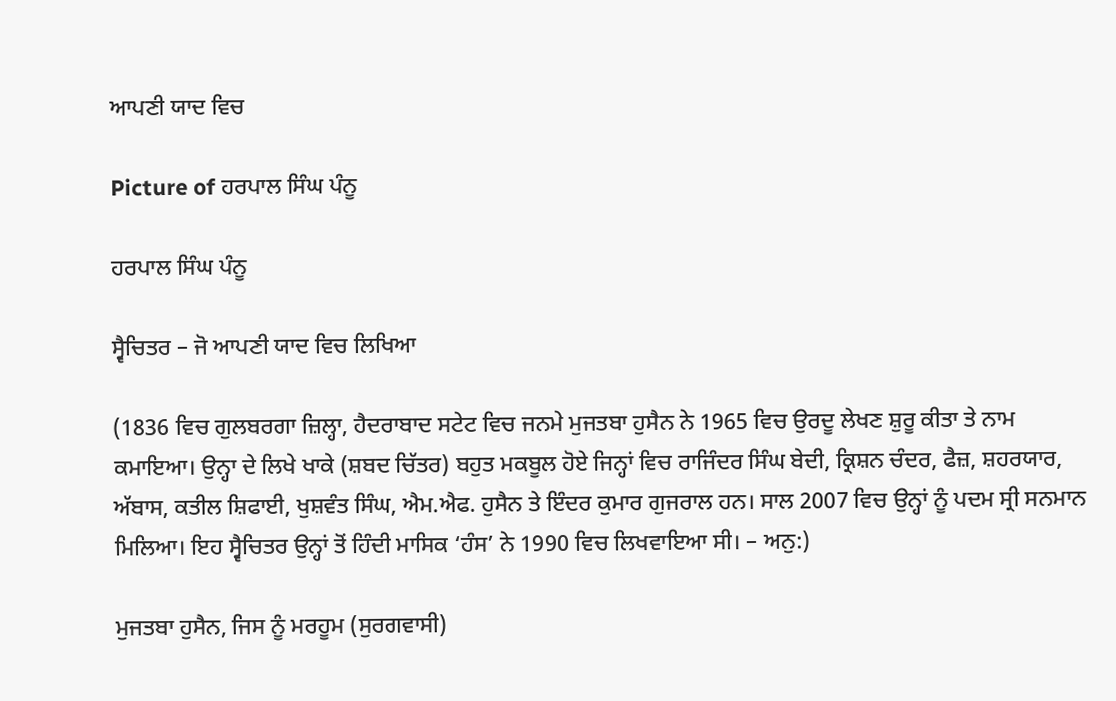ਆਪਣੀ ਯਾਦ ਵਿਚ

Picture of ਹਰਪਾਲ ਸਿੰਘ ਪੰਨੂ

ਹਰਪਾਲ ਸਿੰਘ ਪੰਨੂ

ਸ੍ਵੈਚਿਤਰ – ਜੋ ਆਪਣੀ ਯਾਦ ਵਿਚ ਲਿਖਿਆ

(1836 ਵਿਚ ਗੁਲਬਰਗਾ ਜ਼ਿਲ੍ਹਾ, ਹੈਦਰਾਬਾਦ ਸਟੇਟ ਵਿਚ ਜਨਮੇ ਮੁਜਤਬਾ ਹੁਸੈਨ ਨੇ 1965 ਵਿਚ ਉਰਦੂ ਲੇਖਣ ਸ਼ੁਰੂ ਕੀਤਾ ਤੇ ਨਾਮ ਕਮਾਇਆ। ਉਨ੍ਹਾ ਦੇ ਲਿਖੇ ਖਾਕੇ (ਸ਼ਬਦ ਚਿੱਤਰ) ਬਹੁਤ ਮਕਬੂਲ ਹੋਏ ਜਿਨ੍ਹਾਂ ਵਿਚ ਰਾਜਿੰਦਰ ਸਿੰਘ ਬੇਦੀ, ਕ੍ਰਿਸ਼ਨ ਚੰਦਰ, ਫੈਜ਼, ਸ਼ਹਰਯਾਰ, ਅੱਬਾਸ, ਕਤੀਲ ਸ਼ਿਫਾਈ, ਖੁਸ਼ਵੰਤ ਸਿੰਘ, ਐਮ.ਐਫ. ਹੁਸੈਨ ਤੇ ਇੰਦਰ ਕੁਮਾਰ ਗੁਜਰਾਲ ਹਨ। ਸਾਲ 2007 ਵਿਚ ਉਨ੍ਹਾਂ ਨੂੰ ਪਦਮ ਸ੍ਰੀ ਸਨਮਾਨ ਮਿਲਿਆ। ਇਹ ਸ੍ਵੈਚਿਤਰ ਉਨ੍ਹਾਂ ਤੋਂ ਹਿੰਦੀ ਮਾਸਿਕ ‘ਹੰਸ’ ਨੇ 1990 ਵਿਚ ਲਿਖਵਾਇਆ ਸੀ। – ਅਨੁ:)

ਮੁਜਤਬਾ ਹੁਸੈਨ, ਜਿਸ ਨੂੰ ਮਰਹੂਮ (ਸੁਰਗਵਾਸੀ)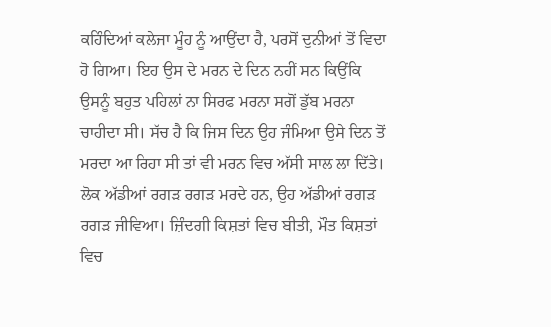ਕਹਿੰਦਿਆਂ ਕਲੇਜਾ ਮੂੰਹ ਨੂੰ ਆਉਂਦਾ ਹੈ, ਪਰਸੋਂ ਦੁਨੀਆਂ ਤੋਂ ਵਿਦਾ ਹੋ ਗਿਆ। ਇਹ ਉਸ ਦੇ ਮਰਨ ਦੇ ਦਿਨ ਨਹੀਂ ਸਨ ਕਿਉਂਕਿ ਉਸਨੂੰ ਬਹੁਤ ਪਹਿਲਾਂ ਨਾ ਸਿਰਫ ਮਰਨਾ ਸਗੋਂ ਡੁੱਬ ਮਰਨਾ ਚਾਹੀਦਾ ਸੀ। ਸੱਚ ਹੈ ਕਿ ਜਿਸ ਦਿਨ ਉਹ ਜੰਮਿਆ ਉਸੇ ਦਿਨ ਤੋਂ ਮਰਦਾ ਆ ਰਿਹਾ ਸੀ ਤਾਂ ਵੀ ਮਰਨ ਵਿਚ ਅੱਸੀ ਸਾਲ ਲਾ ਦਿੱਤੇ। ਲੋਕ ਅੱਡੀਆਂ ਰਗੜ ਰਗੜ ਮਰਦੇ ਹਨ, ਉਹ ਅੱਡੀਆਂ ਰਗੜ ਰਗੜ ਜੀਵਿਆ। ਜ਼ਿੰਦਗੀ ਕਿਸ਼ਤਾਂ ਵਿਚ ਬੀਤੀ, ਮੌਤ ਕਿਸ਼ਤਾਂ ਵਿਚ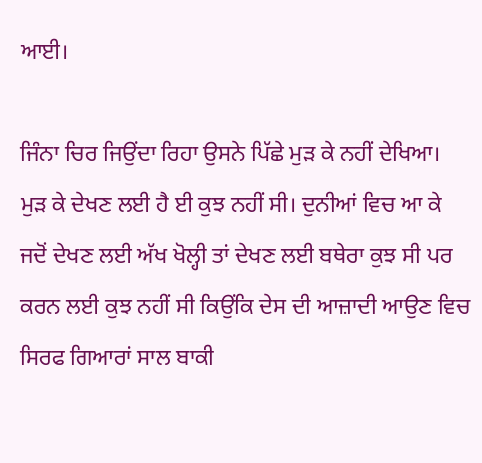ਆਈ।

ਜਿੰਨਾ ਚਿਰ ਜਿਉਂਦਾ ਰਿਹਾ ਉਸਨੇ ਪਿੱਛੇ ਮੁੜ ਕੇ ਨਹੀਂ ਦੇਖਿਆ। ਮੁੜ ਕੇ ਦੇਖਣ ਲਈ ਹੈ ਈ ਕੁਝ ਨਹੀਂ ਸੀ। ਦੁਨੀਆਂ ਵਿਚ ਆ ਕੇ ਜਦੋਂ ਦੇਖਣ ਲਈ ਅੱਖ ਖੋਲ੍ਹੀ ਤਾਂ ਦੇਖਣ ਲਈ ਬਥੇਰਾ ਕੁਝ ਸੀ ਪਰ ਕਰਨ ਲਈ ਕੁਝ ਨਹੀਂ ਸੀ ਕਿਉਂਕਿ ਦੇਸ ਦੀ ਆਜ਼ਾਦੀ ਆਉਣ ਵਿਚ ਸਿਰਫ ਗਿਆਰਾਂ ਸਾਲ ਬਾਕੀ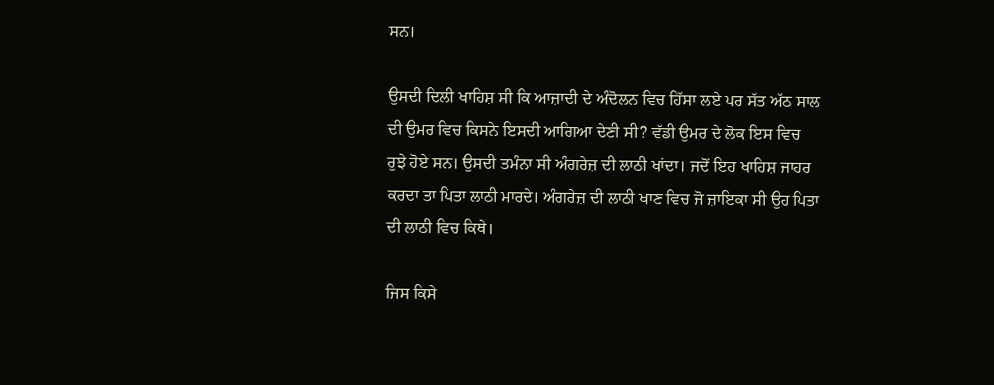ਸਨ।

ਉਸਦੀ ਦਿਲੀ ਖਾਹਿਸ਼ ਸੀ ਕਿ ਆਜ਼ਾਦੀ ਦੇ ਅੰਦੋਲਨ ਵਿਚ ਹਿੱਸਾ ਲਏ ਪਰ ਸੱਤ ਅੱਠ ਸਾਲ ਦੀ ਉਮਰ ਵਿਚ ਕਿਸਨੇ ਇਸਦੀ ਆਗਿਆ ਦੇਣੀ ਸੀ? ਵੱਡੀ ਉਮਰ ਦੇ ਲੋਕ ਇਸ ਵਿਚ ਰੁਝੇ ਹੋਏ ਸਨ। ਉਸਦੀ ਤਮੰਨਾ ਸੀ ਅੰਗਰੇਜ਼ ਦੀ ਲਾਠੀ ਖਾਂਦਾ। ਜਦੋਂ ਇਹ ਖਾਹਿਸ਼ ਜਾਹਰ ਕਰਦਾ ਤਾ ਪਿਤਾ ਲਾਠੀ ਮਾਰਦੇ। ਅੰਗਰੇਜ਼ ਦੀ ਲਾਠੀ ਖਾਣ ਵਿਚ ਜੋ ਜ਼ਾਇਕਾ ਸੀ ਉਹ ਪਿਤਾ ਦੀ ਲਾਠੀ ਵਿਚ ਕਿਥੇ।

ਜਿਸ ਕਿਸੇ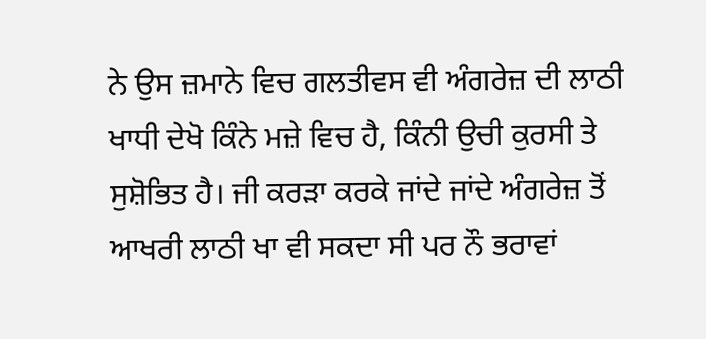ਨੇ ਉਸ ਜ਼ਮਾਨੇ ਵਿਚ ਗਲਤੀਵਸ ਵੀ ਅੰਗਰੇਜ਼ ਦੀ ਲਾਠੀ ਖਾਧੀ ਦੇਖੋ ਕਿੰਨੇ ਮਜ਼ੇ ਵਿਚ ਹੈ, ਕਿੰਨੀ ਉਚੀ ਕੁਰਸੀ ਤੇ ਸੁਸ਼ੋਭਿਤ ਹੈ। ਜੀ ਕਰੜਾ ਕਰਕੇ ਜਾਂਦੇ ਜਾਂਦੇ ਅੰਗਰੇਜ਼ ਤੋਂ ਆਖਰੀ ਲਾਠੀ ਖਾ ਵੀ ਸਕਦਾ ਸੀ ਪਰ ਨੌ ਭਰਾਵਾਂ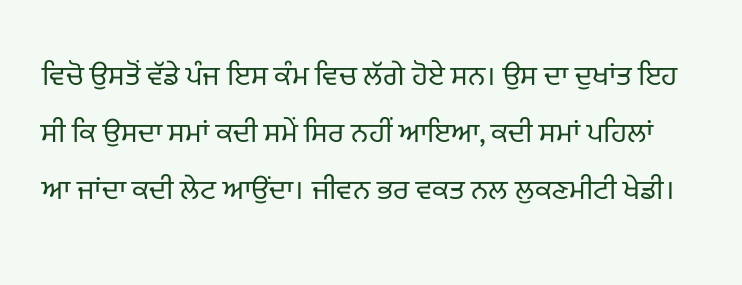ਵਿਚੋ ਉਸਤੋਂ ਵੱਡੇ ਪੰਜ ਇਸ ਕੰਮ ਵਿਚ ਲੱਗੇ ਹੋਏ ਸਨ। ਉਸ ਦਾ ਦੁਖਾਂਤ ਇਹ ਸੀ ਕਿ ਉਸਦਾ ਸਮਾਂ ਕਦੀ ਸਮੇਂ ਸਿਰ ਨਹੀਂ ਆਇਆ, ਕਦੀ ਸਮਾਂ ਪਹਿਲਾਂ ਆ ਜਾਂਦਾ ਕਦੀ ਲੇਟ ਆਉਂਦਾ। ਜੀਵਨ ਭਰ ਵਕਤ ਨਲ ਲੁਕਣਮੀਟੀ ਖੇਡੀ।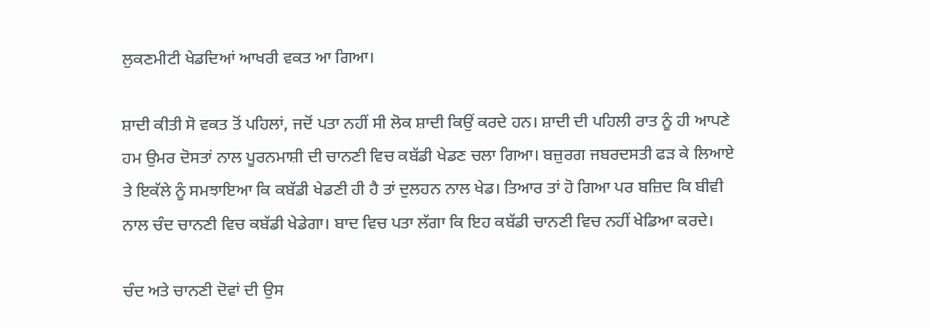ਲੁਕਣਮੀਟੀ ਖੇਡਦਿਆਂ ਆਖਰੀ ਵਕਤ ਆ ਗਿਆ।

ਸ਼ਾਦੀ ਕੀਤੀ ਸੋ ਵਕਤ ਤੋਂ ਪਹਿਲਾਂ, ਜਦੋਂ ਪਤਾ ਨਹੀਂ ਸੀ ਲੋਕ ਸ਼ਾਦੀ ਕਿਉਂ ਕਰਦੇ ਹਨ। ਸ਼ਾਦੀ ਦੀ ਪਹਿਲੀ ਰਾਤ ਨੂੰ ਹੀ ਆਪਣੇ ਹਮ ਉਮਰ ਦੋਸਤਾਂ ਨਾਲ ਪੂਰਨਮਾਸ਼ੀ ਦੀ ਚਾਨਣੀ ਵਿਚ ਕਬੱਡੀ ਖੇਡਣ ਚਲਾ ਗਿਆ। ਬਜ਼ੁਰਗ ਜਬਰਦਸਤੀ ਫੜ ਕੇ ਲਿਆਏ ਤੇ ਇਕੱਲੇ ਨੂੰ ਸਮਝਾਇਆ ਕਿ ਕਬੱਡੀ ਖੇਡਣੀ ਹੀ ਹੈ ਤਾਂ ਦੁਲਹਨ ਨਾਲ ਖੇਡ। ਤਿਆਰ ਤਾਂ ਹੋ ਗਿਆ ਪਰ ਬਜ਼ਿਦ ਕਿ ਬੀਵੀ ਨਾਲ ਚੰਦ ਚਾਨਣੀ ਵਿਚ ਕਬੱਡੀ ਖੇਡੇਗਾ। ਬਾਦ ਵਿਚ ਪਤਾ ਲੱਗਾ ਕਿ ਇਹ ਕਬੱਡੀ ਚਾਨਣੀ ਵਿਚ ਨਹੀਂ ਖੇਡਿਆ ਕਰਦੇ।

ਚੰਦ ਅਤੇ ਚਾਨਣੀ ਦੋਵਾਂ ਦੀ ਉਸ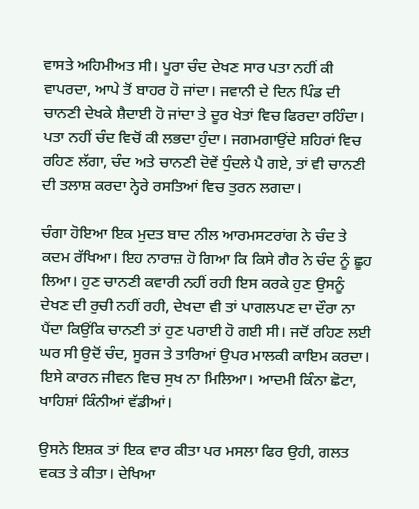ਵਾਸਤੇ ਅਹਿਮੀਅਤ ਸੀ। ਪੂਰਾ ਚੰਦ ਦੇਖਣ ਸਾਰ ਪਤਾ ਨਹੀਂ ਕੀ ਵਾਪਰਦਾ, ਆਪੇ ਤੋਂ ਬਾਹਰ ਹੋ ਜਾਂਦਾ। ਜਵਾਨੀ ਦੇ ਦਿਨ ਪਿੰਡ ਦੀ ਚਾਨਣੀ ਦੇਖਕੇ ਸ਼ੈਦਾਈ ਹੋ ਜਾਂਦਾ ਤੇ ਦੂਰ ਖੇਤਾਂ ਵਿਚ ਫਿਰਦਾ ਰਹਿੰਦਾ। ਪਤਾ ਨਹੀਂ ਚੰਦ ਵਿਚੋਂ ਕੀ ਲਭਦਾ ਹੁੰਦਾ। ਜਗਮਗਾਉਂਦੇ ਸ਼ਹਿਰਾਂ ਵਿਚ ਰਹਿਣ ਲੱਗਾ, ਚੰਦ ਅਤੇ ਚਾਨਣੀ ਦੋਵੇਂ ਧੁੰਦਲੇ ਪੈ ਗਏ, ਤਾਂ ਵੀ ਚਾਨਣੀ ਦੀ ਤਲਾਸ਼ ਕਰਦਾ ਨ੍ਹੇਰੇ ਰਸਤਿਆਂ ਵਿਚ ਤੁਰਨ ਲਗਦਾ।

ਚੰਗਾ ਹੋਇਆ ਇਕ ਮੁਦਤ ਬਾਦ ਨੀਲ ਆਰਮਸਟਰਾਂਗ ਨੇ ਚੰਦ ਤੇ ਕਦਮ ਰੱਖਿਆ। ਇਹ ਨਾਰਾਜ਼ ਹੋ ਗਿਆ ਕਿ ਕਿਸੇ ਗੈਰ ਨੇ ਚੰਦ ਨੂੰ ਛੂਹ ਲਿਆ। ਹੁਣ ਚਾਨਣੀ ਕਵਾਰੀ ਨਹੀਂ ਰਹੀ ਇਸ ਕਰਕੇ ਹੁਣ ਉਸਨੂੰ ਦੇਖਣ ਦੀ ਰੁਚੀ ਨਹੀਂ ਰਹੀ, ਦੇਖਦਾ ਵੀ ਤਾਂ ਪਾਗਲਪਣ ਦਾ ਦੌਰਾ ਨਾ ਪੈਂਦਾ ਕਿਉਂਕਿ ਚਾਨਣੀ ਤਾਂ ਹੁਣ ਪਰਾਈ ਹੋ ਗਈ ਸੀ। ਜਦੋਂ ਰਹਿਣ ਲਈ ਘਰ ਸੀ ਉਦੋਂ ਚੰਦ, ਸੂਰਜ ਤੇ ਤਾਰਿਆਂ ਉਪਰ ਮਾਲਕੀ ਕਾਇਮ ਕਰਦਾ। ਇਸੇ ਕਾਰਨ ਜੀਵਨ ਵਿਚ ਸੁਖ ਨਾ ਮਿਲਿਆ। ਆਦਮੀ ਕਿੰਨਾ ਛੋਟਾ, ਖਾਹਿਸ਼ਾਂ ਕਿੰਨੀਆਂ ਵੱਡੀਆਂ।

ਉਸਨੇ ਇਸ਼ਕ ਤਾਂ ਇਕ ਵਾਰ ਕੀਤਾ ਪਰ ਮਸਲਾ ਫਿਰ ਉਹੀ, ਗਲਤ ਵਕਤ ਤੇ ਕੀਤਾ। ਦੇਖਿਆ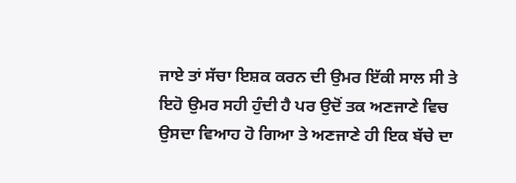ਜਾਏ ਤਾਂ ਸੱਚਾ ਇਸ਼ਕ ਕਰਨ ਦੀ ਉਮਰ ਇੱਕੀ ਸਾਲ ਸੀ ਤੇ ਇਹੋ ਉਮਰ ਸਹੀ ਹੁੰਦੀ ਹੈ ਪਰ ਉਦੋਂ ਤਕ ਅਣਜਾਣੇ ਵਿਚ ਉਸਦਾ ਵਿਆਹ ਹੋ ਗਿਆ ਤੇ ਅਣਜਾਣੇ ਹੀ ਇਕ ਬੱਚੇ ਦਾ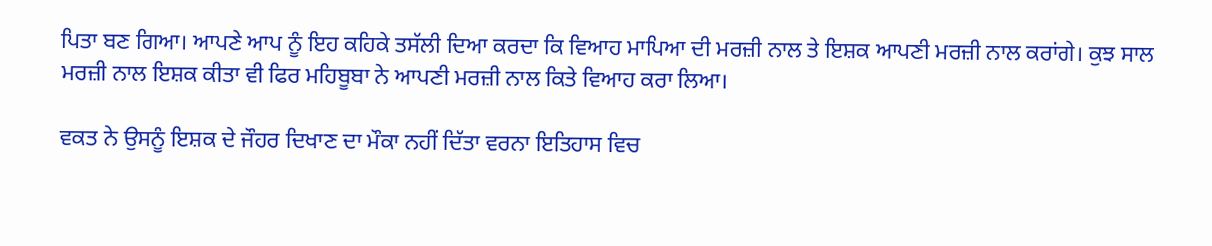ਪਿਤਾ ਬਣ ਗਿਆ। ਆਪਣੇ ਆਪ ਨੂੰ ਇਹ ਕਹਿਕੇ ਤਸੱਲੀ ਦਿਆ ਕਰਦਾ ਕਿ ਵਿਆਹ ਮਾਪਿਆ ਦੀ ਮਰਜ਼ੀ ਨਾਲ ਤੇ ਇਸ਼ਕ ਆਪਣੀ ਮਰਜ਼ੀ ਨਾਲ ਕਰਾਂਗੇ। ਕੁਝ ਸਾਲ ਮਰਜ਼ੀ ਨਾਲ ਇਸ਼ਕ ਕੀਤਾ ਵੀ ਫਿਰ ਮਹਿਬੂਬਾ ਨੇ ਆਪਣੀ ਮਰਜ਼ੀ ਨਾਲ ਕਿਤੇ ਵਿਆਹ ਕਰਾ ਲਿਆ।

ਵਕਤ ਨੇ ਉਸਨੂੰ ਇਸ਼ਕ ਦੇ ਜੌਹਰ ਦਿਖਾਣ ਦਾ ਮੌਕਾ ਨਹੀਂ ਦਿੱਤਾ ਵਰਨਾ ਇਤਿਹਾਸ ਵਿਚ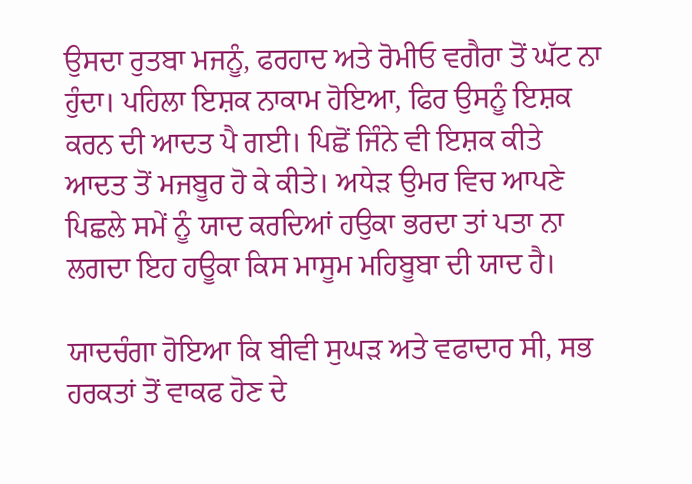ਉਸਦਾ ਰੁਤਬਾ ਮਜਨੂੰ, ਫਰਹਾਦ ਅਤੇ ਰੋਮੀਓ ਵਗੈਰਾ ਤੋਂ ਘੱਟ ਨਾ ਹੁੰਦਾ। ਪਹਿਲਾ ਇਸ਼ਕ ਨਾਕਾਮ ਹੋਇਆ, ਫਿਰ ਉਸਨੂੰ ਇਸ਼ਕ ਕਰਨ ਦੀ ਆਦਤ ਪੈ ਗਈ। ਪਿਛੋਂ ਜਿੰਨੇ ਵੀ ਇਸ਼ਕ ਕੀਤੇ ਆਦਤ ਤੋਂ ਮਜਬੂਰ ਹੋ ਕੇ ਕੀਤੇ। ਅਧੇੜ ਉਮਰ ਵਿਚ ਆਪਣੇ ਪਿਛਲੇ ਸਮੇਂ ਨੂੰ ਯਾਦ ਕਰਦਿਆਂ ਹਉਕਾ ਭਰਦਾ ਤਾਂ ਪਤਾ ਨਾ ਲਗਦਾ ਇਹ ਹਊਕਾ ਕਿਸ ਮਾਸੂਮ ਮਹਿਬੂਬਾ ਦੀ ਯਾਦ ਹੈ।

ਯਾਦਚੰਗਾ ਹੋਇਆ ਕਿ ਬੀਵੀ ਸੁਘੜ ਅਤੇ ਵਫਾਦਾਰ ਸੀ, ਸਭ ਹਰਕਤਾਂ ਤੋਂ ਵਾਕਫ ਹੋਣ ਦੇ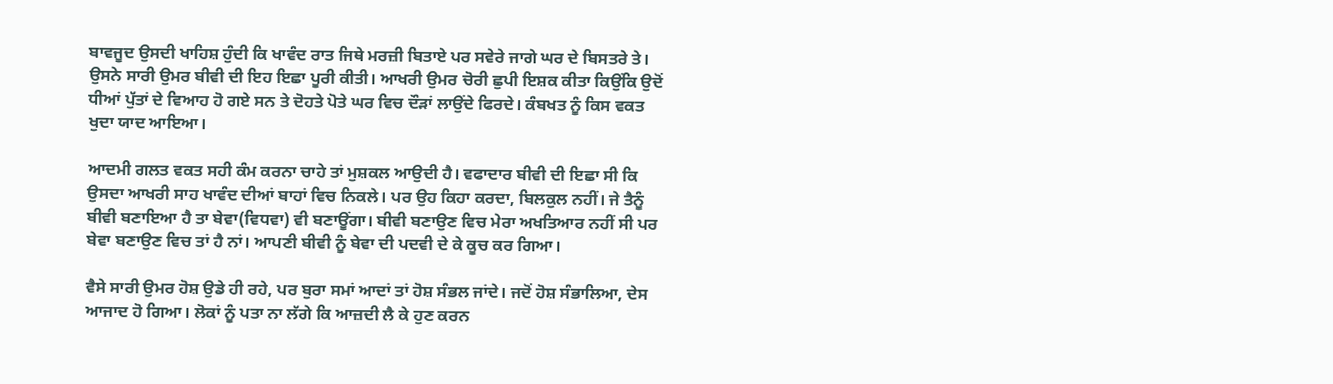ਬਾਵਜੂਦ ਉਸਦੀ ਖਾਹਿਸ਼ ਹੁੰਦੀ ਕਿ ਖਾਵੰਦ ਰਾਤ ਜਿਥੇ ਮਰਜ਼ੀ ਬਿਤਾਏ ਪਰ ਸਵੇਰੇ ਜਾਗੇ ਘਰ ਦੇ ਬਿਸਤਰੇ ਤੇ। ਉਸਨੇ ਸਾਰੀ ਉਮਰ ਬੀਵੀ ਦੀ ਇਹ ਇਛਾ ਪੂਰੀ ਕੀਤੀ। ਆਖਰੀ ਉਮਰ ਚੋਰੀ ਛੁਪੀ ਇਸ਼ਕ ਕੀਤਾ ਕਿਉਂਕਿ ਉਦੋਂ ਧੀਆਂ ਪੁੱਤਾਂ ਦੇ ਵਿਆਹ ਹੋ ਗਏ ਸਨ ਤੇ ਦੋਹਤੇ ਪੋਤੇ ਘਰ ਵਿਚ ਦੌੜਾਂ ਲਾਉਂਦੇ ਫਿਰਦੇ। ਕੰਬਖਤ ਨੂੰ ਕਿਸ ਵਕਤ ਖੁਦਾ ਯਾਦ ਆਇਆ।

ਆਦਮੀ ਗਲਤ ਵਕਤ ਸਹੀ ਕੰਮ ਕਰਨਾ ਚਾਹੇ ਤਾਂ ਮੁਸ਼ਕਲ ਆਉਦੀ ਹੈ। ਵਫਾਦਾਰ ਬੀਵੀ ਦੀ ਇਛਾ ਸੀ ਕਿ ਉਸਦਾ ਆਖਰੀ ਸਾਹ ਖਾਵੰਦ ਦੀਆਂ ਬਾਹਾਂ ਵਿਚ ਨਿਕਲੇ। ਪਰ ਉਹ ਕਿਹਾ ਕਰਦਾ, ਬਿਲਕੁਲ ਨਹੀਂ। ਜੇ ਤੈਨੂੰ ਬੀਵੀ ਬਣਾਇਆ ਹੈ ਤਾ ਬੇਵਾ(ਵਿਧਵਾ) ਵੀ ਬਣਾਊਂਗਾ। ਬੀਵੀ ਬਣਾਉਣ ਵਿਚ ਮੇਰਾ ਅਖਤਿਆਰ ਨਹੀਂ ਸੀ ਪਰ ਬੇਵਾ ਬਣਾਉਣ ਵਿਚ ਤਾਂ ਹੈ ਨਾਂ। ਆਪਣੀ ਬੀਵੀ ਨੂੰ ਬੇਵਾ ਦੀ ਪਦਵੀ ਦੇ ਕੇ ਕੂਚ ਕਰ ਗਿਆ।

ਵੈਸੇ ਸਾਰੀ ਉਮਰ ਹੋਸ਼ ਉਡੇ ਹੀ ਰਹੇ, ਪਰ ਬੁਰਾ ਸਮਾਂ ਆਦਾਂ ਤਾਂ ਹੋਸ਼ ਸੰਭਲ ਜਾਂਦੇ। ਜਦੋਂ ਹੋਸ਼ ਸੰਭਾਲਿਆ, ਦੇਸ ਆਜਾਦ ਹੋ ਗਿਆ। ਲੋਕਾਂ ਨੂੰ ਪਤਾ ਨਾ ਲੱਗੇ ਕਿ ਆਜ਼ਦੀ ਲੈ ਕੇ ਹੁਣ ਕਰਨ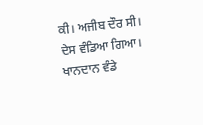ਕੀ। ਅਜੀਬ ਦੌਰ ਸੀ। ਦੇਸ ਵੰਡਿਆ ਗਿਆ। ਖਾਨਦਾਨ ਵੰਡੇ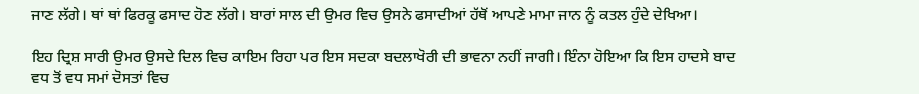ਜਾਣ ਲੱਗੇ। ਥਾਂ ਥਾਂ ਫਿਰਕੂ ਫਸਾਦ ਹੋਣ ਲੱਗੇ। ਬਾਰਾਂ ਸਾਲ ਦੀ ਉਮਰ ਵਿਚ ਉਸਨੇ ਫਸਾਦੀਆਂ ਹੱਥੋਂ ਆਪਣੇ ਮਾਮਾ ਜਾਨ ਨੂੰ ਕਤਲ ਹੁੰਦੇ ਦੇਖਿਆ।

ਇਹ ਦ੍ਰਿਸ਼ ਸਾਰੀ ਉਮਰ ਉਸਦੇ ਦਿਲ ਵਿਚ ਕਾਇਮ ਰਿਹਾ ਪਰ ਇਸ ਸਦਕਾ ਬਦਲਾਖੋਰੀ ਦੀ ਭਾਵਨਾ ਨਹੀਂ ਜਾਗੀ। ਇੰਨਾ ਹੋਇਆ ਕਿ ਇਸ ਹਾਦਸੇ ਬਾਦ ਵਧ ਤੋਂ ਵਧ ਸਮਾਂ ਦੋਸਤਾਂ ਵਿਚ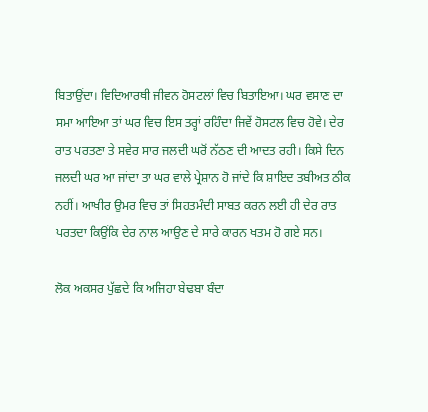ਬਿਤਾਉਂਦਾ। ਵਿਦਿਆਰਥੀ ਜੀਵਨ ਹੋਸਟਲਾਂ ਵਿਚ ਬਿਤਾਇਆ। ਘਰ ਵਸਾਣ ਦਾ ਸਮਾ ਆਇਆ ਤਾਂ ਘਰ ਵਿਚ ਇਸ ਤਰ੍ਹਾਂ ਰਹਿੰਦਾ ਜਿਵੇਂ ਹੋਸਟਲ ਵਿਚ ਹੋਵੇ। ਦੇਰ ਰਾਤ ਪਰਤਣਾ ਤੇ ਸਵੇਰ ਸਾਰ ਜਲਦੀ ਘਰੋਂ ਨੱਠਣ ਦੀ ਆਦਤ ਰਹੀ। ਕਿਸੇ ਦਿਨ ਜਲਦੀ ਘਰ ਆ ਜਾਂਦਾ ਤਾ ਘਰ ਵਾਲੇ ਪ੍ਰੇਸ਼ਾਨ ਹੋ ਜਾਂਦੇ ਕਿ ਸ਼ਾਇਦ ਤਬੀਅਤ ਠੀਕ ਨਹੀਂ। ਆਖੀਰ ਉਮਰ ਵਿਚ ਤਾਂ ਸਿਹਤਮੰਦੀ ਸਾਬਤ ਕਰਨ ਲਈ ਹੀ ਦੇਰ ਰਾਤ ਪਰਤਦਾ ਕਿਉਂਕਿ ਦੇਰ ਨਾਲ ਆਉਣ ਦੇ ਸਾਰੇ ਕਾਰਨ ਖਤਮ ਹੋ ਗਏ ਸਨ।

ਲੋਕ ਅਕਸਰ ਪੁੱਛਦੇ ਕਿ ਅਜਿਹਾ ਬੇਢਬਾ ਬੰਦਾ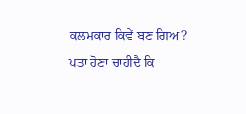ਕਲਮਕਾਰ ਕਿਵੇਂ ਬਣ ਗਿਅ? ਪਤਾ ਹੋਣਾ ਚਾਹੀਦੈ ਕਿ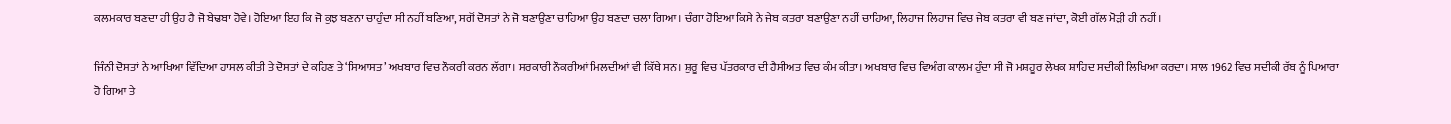ਕਲਮਕਾਰ ਬਣਦਾ ਹੀ ਉਹ ਹੈ ਜੋ ਬੇਢਬਾ ਹੋਵੇ। ਹੋਇਆ ਇਹ ਕਿ ਜੋ ਕੁਝ ਬਣਨਾ ਚਾਹੁੰਦਾ ਸੀ ਨਹੀਂ ਬਣਿਆ, ਸਗੋਂ ਦੋਸਤਾਂ ਨੇ ਜੋ ਬਣਾਉਣਾ ਚਾਹਿਆ ਉਹ ਬਣਦਾ ਚਲਾ ਗਿਆ। ਚੰਗਾ ਹੋਇਆ ਕਿਸੇ ਨੇ ਜੇਬ ਕਤਰਾ ਬਣਾਉਣਾ ਨਹੀਂ ਚਾਹਿਆ, ਲਿਹਾਜ ਲਿਹਾਜ ਵਿਚ ਜੇਬ ਕਤਰਾ ਵੀ ਬਣ ਜਾਂਦਾ, ਕੋਈ ਗੱਲ ਮੋੜੀ ਹੀ ਨਹੀਂ।

ਜਿੰਨੀ ਦੋਸਤਾਂ ਨੇ ਆਖਿਆ ਵਿੱਦਿਆ ਹਾਸਲ ਕੀਤੀ ਤੇ ਦੋਸਤਾਂ ਦੇ ਕਹਿਣ ਤੇ ‘ਸਿਆਸਤ’ ਅਖਬਾਰ ਵਿਚ ਨੌਕਰੀ ਕਰਨ ਲੱਗਾ। ਸਰਕਾਰੀ ਨੌਕਰੀਆਂ ਮਿਲਦੀਆਂ ਵੀ ਕਿੱਥੇ ਸਨ। ਸ਼ੁਰੂ ਵਿਚ ਪੱਤਰਕਾਰ ਦੀ ਹੈਸੀਅਤ ਵਿਚ ਕੰਮ ਕੀਤਾ। ਅਖਬਾਰ ਵਿਚ ਵਿਅੰਗ ਕਾਲਮ ਹੁੰਦਾ ਸੀ ਜੋ ਮਸ਼ਹੂਰ ਲੇਖਕ ਸ਼ਾਹਿਦ ਸਦੀਕੀ ਲਿਖਿਆ ਕਰਦਾ। ਸਾਲ 1962 ਵਿਚ ਸਦੀਕੀ ਰੱਬ ਨੂੰ ਪਿਆਰਾ ਹੋ ਗਿਆ ਤੇ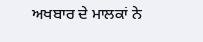ਅਖਬਾਰ ਦੇ ਮਾਲਕਾਂ ਨੇ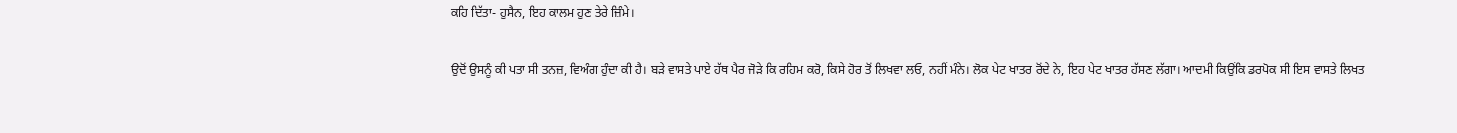ਕਹਿ ਦਿੱਤਾ- ਹੁਸੈਨ, ਇਹ ਕਾਲਮ ਹੁਣ ਤੇਰੇ ਜ਼ਿੰਮੇ।

ਉਦੋਂ ਉਸਨੂੰ ਕੀ ਪਤਾ ਸੀ ਤਨਜ਼, ਵਿਅੰਗ ਹੁੰਦਾ ਕੀ ਹੈ। ਬੜੇ ਵਾਸਤੇ ਪਾਏ ਹੱਥ ਪੈਰ ਜੋੜੇ ਕਿ ਰਹਿਮ ਕਰੋ, ਕਿਸੇ ਹੋਰ ਤੋਂ ਲਿਖਵਾ ਲਓ, ਨਹੀਂ ਮੰਨੇ। ਲੋਕ ਪੇਟ ਖਾਤਰ ਰੋਂਦੇ ਨੇ, ਇਹ ਪੇਟ ਖਾਤਰ ਹੱਸਣ ਲੱਗਾ। ਆਦਮੀ ਕਿਉਂਕਿ ਡਰਪੋਕ ਸੀ ਇਸ ਵਾਸਤੇ ਲਿਖਤ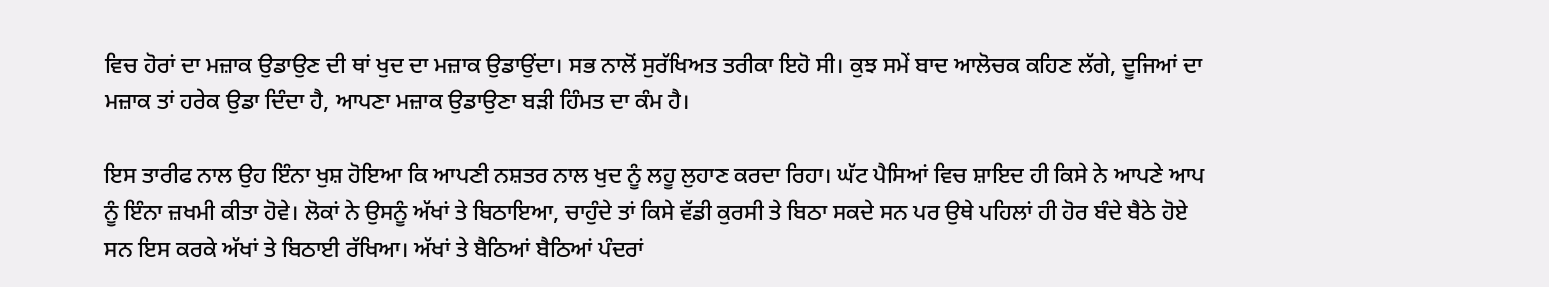ਵਿਚ ਹੋਰਾਂ ਦਾ ਮਜ਼ਾਕ ਉਡਾਉਣ ਦੀ ਥਾਂ ਖੁਦ ਦਾ ਮਜ਼ਾਕ ਉਡਾਉਂਦਾ। ਸਭ ਨਾਲੋਂ ਸੁਰੱਖਿਅਤ ਤਰੀਕਾ ਇਹੋ ਸੀ। ਕੁਝ ਸਮੇਂ ਬਾਦ ਆਲੋਚਕ ਕਹਿਣ ਲੱਗੇ, ਦੂਜਿਆਂ ਦਾ ਮਜ਼ਾਕ ਤਾਂ ਹਰੇਕ ਉਡਾ ਦਿੰਦਾ ਹੈ, ਆਪਣਾ ਮਜ਼ਾਕ ਉਡਾਉਣਾ ਬੜੀ ਹਿੰਮਤ ਦਾ ਕੰਮ ਹੈ।

ਇਸ ਤਾਰੀਫ ਨਾਲ ਉਹ ਇੰਨਾ ਖੁਸ਼ ਹੋਇਆ ਕਿ ਆਪਣੀ ਨਸ਼ਤਰ ਨਾਲ ਖੁਦ ਨੂੰ ਲਹੂ ਲੁਹਾਣ ਕਰਦਾ ਰਿਹਾ। ਘੱਟ ਪੈਸਿਆਂ ਵਿਚ ਸ਼ਾਇਦ ਹੀ ਕਿਸੇ ਨੇ ਆਪਣੇ ਆਪ ਨੂੰ ਇੰਨਾ ਜ਼ਖਮੀ ਕੀਤਾ ਹੋਵੇ। ਲੋਕਾਂ ਨੇ ਉਸਨੂੰ ਅੱਖਾਂ ਤੇ ਬਿਠਾਇਆ, ਚਾਹੁੰਦੇ ਤਾਂ ਕਿਸੇ ਵੱਡੀ ਕੁਰਸੀ ਤੇ ਬਿਠਾ ਸਕਦੇ ਸਨ ਪਰ ਉਥੇ ਪਹਿਲਾਂ ਹੀ ਹੋਰ ਬੰਦੇ ਬੈਠੇ ਹੋਏ ਸਨ ਇਸ ਕਰਕੇ ਅੱਖਾਂ ਤੇ ਬਿਠਾਈ ਰੱਖਿਆ। ਅੱਖਾਂ ਤੇ ਬੈਠਿਆਂ ਬੈਠਿਆਂ ਪੰਦਰਾਂ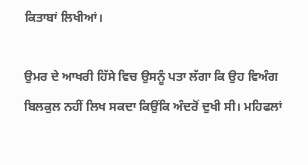ਕਿਤਾਬਾਂ ਲਿਖੀਆਂ।

ਉਮਰ ਦੇ ਆਖਰੀ ਹਿੱਸੇ ਵਿਚ ਉਸਨੂੰ ਪਤਾ ਲੱਗਾ ਕਿ ਉਹ ਵਿਅੰਗ ਬਿਲਕੁਲ ਨਹੀਂ ਲਿਖ ਸਕਦਾ ਕਿਉਂਕਿ ਅੰਦਰੋਂ ਦੁਖੀ ਸੀ। ਮਹਿਫਲਾਂ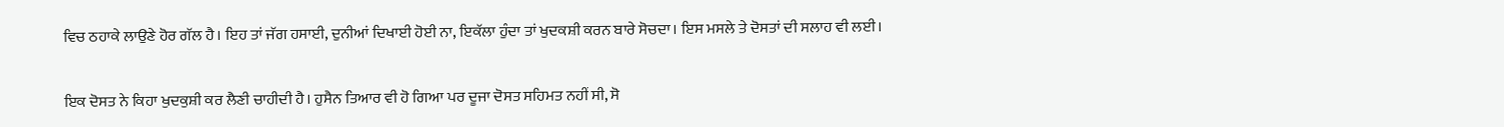ਵਿਚ ਠਹਾਕੇ ਲਾਉਣੇ ਹੋਰ ਗੱਲ ਹੈ। ਇਹ ਤਾਂ ਜੱਗ ਹਸਾਈ, ਦੁਨੀਆਂ ਦਿਖਾਈ ਹੋਈ ਨਾ, ਇਕੱਲਾ ਹੁੰਦਾ ਤਾਂ ਖੁਦਕਸ਼ੀ ਕਰਨ ਬਾਰੇ ਸੋਚਦਾ। ਇਸ ਮਸਲੇ ਤੇ ਦੋਸਤਾਂ ਦੀ ਸਲਾਹ ਵੀ ਲਈ।

ਇਕ ਦੋਸਤ ਨੇ ਕਿਹਾ ਖੁਦਕੁਸ਼ੀ ਕਰ ਲੈਣੀ ਚਾਹੀਦੀ ਹੈ। ਹੁਸੈਨ ਤਿਆਰ ਵੀ ਹੋ ਗਿਆ ਪਰ ਦੂਜਾ ਦੋਸਤ ਸਹਿਮਤ ਨਹੀਂ ਸੀ, ਸੋ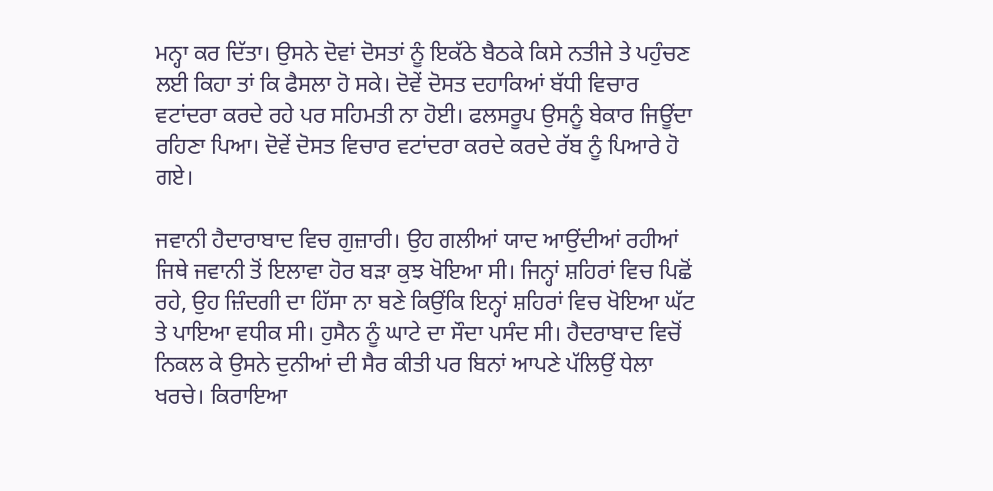ਮਨ੍ਹਾ ਕਰ ਦਿੱਤਾ। ਉਸਨੇ ਦੋਵਾਂ ਦੋਸਤਾਂ ਨੂੰ ਇਕੱਠੇ ਬੈਠਕੇ ਕਿਸੇ ਨਤੀਜੇ ਤੇ ਪਹੁੰਚਣ ਲਈ ਕਿਹਾ ਤਾਂ ਕਿ ਫੈਸਲਾ ਹੋ ਸਕੇ। ਦੋਵੇਂ ਦੋਸਤ ਦਹਾਕਿਆਂ ਬੱਧੀ ਵਿਚਾਰ ਵਟਾਂਦਰਾ ਕਰਦੇ ਰਹੇ ਪਰ ਸਹਿਮਤੀ ਨਾ ਹੋਈ। ਫਲਸਰੂਪ ਉਸਨੂੰ ਬੇਕਾਰ ਜਿਊਂਦਾ ਰਹਿਣਾ ਪਿਆ। ਦੋਵੇਂ ਦੋਸਤ ਵਿਚਾਰ ਵਟਾਂਦਰਾ ਕਰਦੇ ਕਰਦੇ ਰੱਬ ਨੂੰ ਪਿਆਰੇ ਹੋ ਗਏ।

ਜਵਾਨੀ ਹੈਦਾਰਾਬਾਦ ਵਿਚ ਗੁਜ਼ਾਰੀ। ਉਹ ਗਲੀਆਂ ਯਾਦ ਆਉਂਦੀਆਂ ਰਹੀਆਂ ਜਿਥੇ ਜਵਾਨੀ ਤੋਂ ਇਲਾਵਾ ਹੋਰ ਬੜਾ ਕੁਝ ਖੋਇਆ ਸੀ। ਜਿਨ੍ਹਾਂ ਸ਼ਹਿਰਾਂ ਵਿਚ ਪਿਛੋਂ ਰਹੇ, ਉਹ ਜ਼ਿੰਦਗੀ ਦਾ ਹਿੱਸਾ ਨਾ ਬਣੇ ਕਿਉਂਕਿ ਇਨ੍ਹਾਂ ਸ਼ਹਿਰਾਂ ਵਿਚ ਖੋਇਆ ਘੱਟ ਤੇ ਪਾਇਆ ਵਧੀਕ ਸੀ। ਹੁਸੈਨ ਨੂੰ ਘਾਟੇ ਦਾ ਸੌਦਾ ਪਸੰਦ ਸੀ। ਹੈਦਰਾਬਾਦ ਵਿਚੋਂ ਨਿਕਲ ਕੇ ਉਸਨੇ ਦੁਨੀਆਂ ਦੀ ਸੈਰ ਕੀਤੀ ਪਰ ਬਿਨਾਂ ਆਪਣੇ ਪੱਲਿਉਂ ਧੇਲਾ ਖਰਚੇ। ਕਿਰਾਇਆ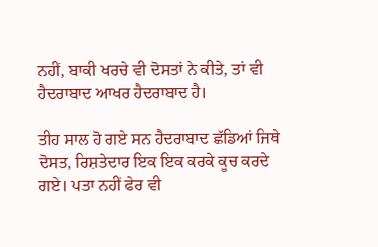ਨਹੀਂ, ਬਾਕੀ ਖਰਚੇ ਵੀ ਦੋਸਤਾਂ ਨੇ ਕੀਤੇ, ਤਾਂ ਵੀ ਹੈਦਰਾਬਾਦ ਆਖਰ ਹੈਦਰਾਬਾਦ ਹੈ।

ਤੀਹ ਸਾਲ ਹੋ ਗਏ ਸਨ ਹੈਦਰਾਬਾਦ ਛੱਡਿਆਂ ਜਿਥੇ ਦੋਸਤ, ਰਿਸ਼ਤੇਦਾਰ ਇਕ ਇਕ ਕਰਕੇ ਕੂਚ ਕਰਦੇ ਗਏ। ਪਤਾ ਨਹੀਂ ਫੇਰ ਵੀ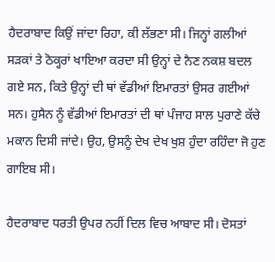ਹੈਦਰਾਬਾਦ ਕਿਉਂ ਜਾਂਦਾ ਰਿਹਾ, ਕੀ ਲੱਭਣਾ ਸੀ। ਜਿਨ੍ਹਾਂ ਗਲੀਆਂ ਸੜਕਾਂ ਤੇ ਠੋਕ੍ਹਰਾਂ ਖਾਇਆ ਕਰਦਾ ਸੀ ਉਨ੍ਹਾਂ ਦੇ ਨੈਣ ਨਕਸ਼ ਬਦਲ ਗਏ ਸਨ, ਕਿਤੇ ਉਨ੍ਹਾਂ ਦੀ ਥਾਂ ਵੱਡੀਆਂ ਇਮਾਰਤਾਂ ਉਸਰ ਗਈਆਂ ਸਨ। ਹੁਸੈਨ ਨੂੰ ਵੱਡੀਆਂ ਇਮਾਰਤਾਂ ਦੀ ਥਾਂ ਪੰਜਾਹ ਸਾਲ ਪੁਰਾਣੇ ਕੱਚੇ ਮਕਾਨ ਦਿਸੀ ਜਾਂਦੇ। ਉਹ, ਉਸਨੂੰ ਦੇਖ ਦੇਖ ਖੁਸ਼ ਹੁੰਦਾ ਰਹਿੰਦਾ ਜੋ ਹੁਣ ਗਾਇਬ ਸੀ।

ਹੈਦਰਾਬਾਦ ਧਰਤੀ ਉਪਰ ਨਹੀਂ ਦਿਲ ਵਿਚ ਆਬਾਦ ਸੀ। ਦੋਸਤਾਂ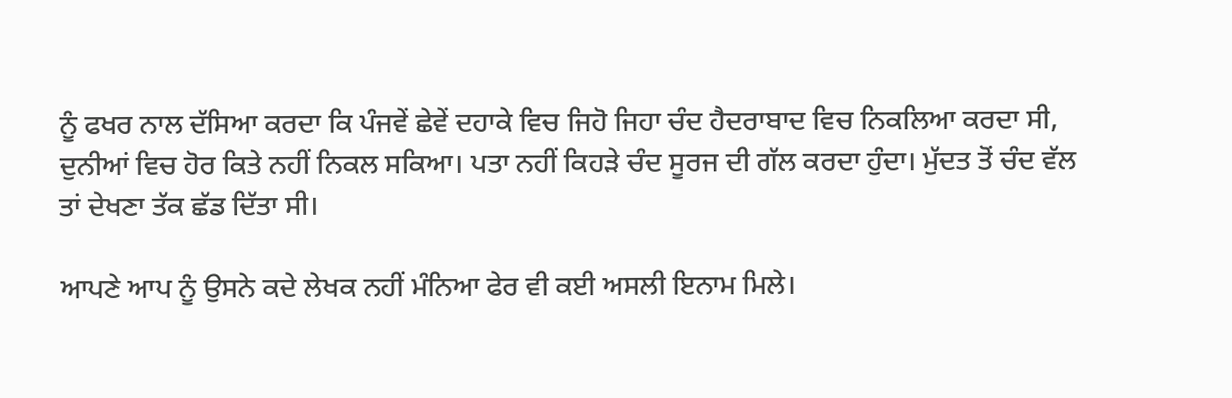ਨੂੰ ਫਖਰ ਨਾਲ ਦੱਸਿਆ ਕਰਦਾ ਕਿ ਪੰਜਵੇਂ ਛੇਵੇਂ ਦਹਾਕੇ ਵਿਚ ਜਿਹੋ ਜਿਹਾ ਚੰਦ ਹੈਦਰਾਬਾਦ ਵਿਚ ਨਿਕਲਿਆ ਕਰਦਾ ਸੀ, ਦੁਨੀਆਂ ਵਿਚ ਹੋਰ ਕਿਤੇ ਨਹੀਂ ਨਿਕਲ ਸਕਿਆ। ਪਤਾ ਨਹੀਂ ਕਿਹੜੇ ਚੰਦ ਸੂਰਜ ਦੀ ਗੱਲ ਕਰਦਾ ਹੁੰਦਾ। ਮੁੱਦਤ ਤੋਂ ਚੰਦ ਵੱਲ ਤਾਂ ਦੇਖਣਾ ਤੱਕ ਛੱਡ ਦਿੱਤਾ ਸੀ।

ਆਪਣੇ ਆਪ ਨੂੰ ਉਸਨੇ ਕਦੇ ਲੇਖਕ ਨਹੀਂ ਮੰਨਿਆ ਫੇਰ ਵੀ ਕਈ ਅਸਲੀ ਇਨਾਮ ਮਿਲੇ।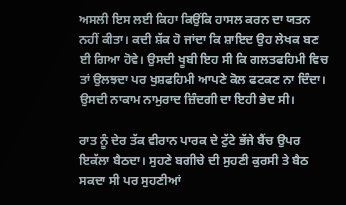ਅਸਲੀ ਇਸ ਲਈ ਕਿਹਾ ਕਿਉਂਕਿ ਹਾਸਲ ਕਰਨ ਦਾ ਯਤਨ ਨਹੀਂ ਕੀਤਾ। ਕਦੀ ਸ਼ੱਕ ਹੋ ਜਾਂਦਾ ਕਿ ਸ਼ਾਇਦ ਉਹ ਲੇਖਕ ਬਣ ਈ ਗਿਆ ਹੋਵੇ। ਉਸਦੀ ਖੂਬੀ ਇਹ ਸੀ ਕਿ ਗਲਤਫਹਿਮੀ ਵਿਚ ਤਾਂ ਉਲਝਦਾ ਪਰ ਖੁਸ਼ਫਹਿਮੀ ਆਪਣੇ ਕੋਲ ਫਟਕਣ ਨਾ ਦਿੰਦਾ। ਉਸਦੀ ਨਾਕਾਮ ਨਾਮੁਰਾਦ ਜ਼ਿੰਦਗੀ ਦਾ ਇਹੀ ਭੇਦ ਸੀ।

ਰਾਤ ਨੂੰ ਦੇਰ ਤੱਕ ਵੀਰਾਨ ਪਾਰਕ ਦੇ ਟੁੱਟੇ ਭੱਜੇ ਬੈਂਚ ਉਪਰ ਇਕੱਲਾ ਬੈਠਦਾ। ਸੁਹਣੇ ਬਗੀਚੇ ਦੀ ਸੁਹਣੀ ਕੁਰਸੀ ਤੇ ਬੈਠ ਸਕਦਾ ਸੀ ਪਰ ਸੁਹਣੀਆਂ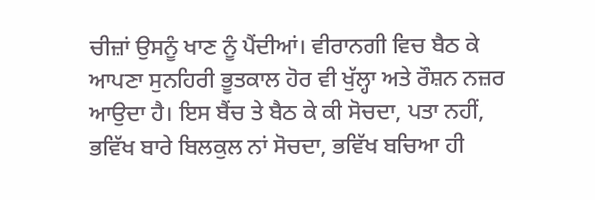ਚੀਜ਼ਾਂ ਉਸਨੂੰ ਖਾਣ ਨੂੰ ਪੈਂਦੀਆਂ। ਵੀਰਾਨਗੀ ਵਿਚ ਬੈਠ ਕੇ ਆਪਣਾ ਸੁਨਹਿਰੀ ਭੂਤਕਾਲ ਹੋਰ ਵੀ ਖੁੱਲ੍ਹਾ ਅਤੇ ਰੌਸ਼ਨ ਨਜ਼ਰ ਆਉਦਾ ਹੈ। ਇਸ ਬੈਂਚ ਤੇ ਬੈਠ ਕੇ ਕੀ ਸੋਚਦਾ, ਪਤਾ ਨਹੀਂ, ਭਵਿੱਖ ਬਾਰੇ ਬਿਲਕੁਲ ਨਾਂ ਸੋਚਦਾ, ਭਵਿੱਖ ਬਚਿਆ ਹੀ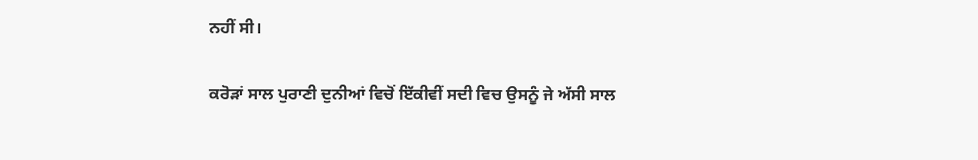ਨਹੀਂ ਸੀ।

ਕਰੋੜਾਂ ਸਾਲ ਪੁਰਾਣੀ ਦੁਨੀਆਂ ਵਿਚੋਂ ਇੱਕੀਵੀਂ ਸਦੀ ਵਿਚ ਉਸਨੂੰ ਜੇ ਅੱਸੀ ਸਾਲ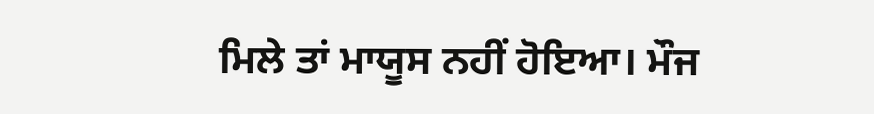ਮਿਲੇ ਤਾਂ ਮਾਯੂਸ ਨਹੀਂ ਹੋਇਆ। ਮੌਜ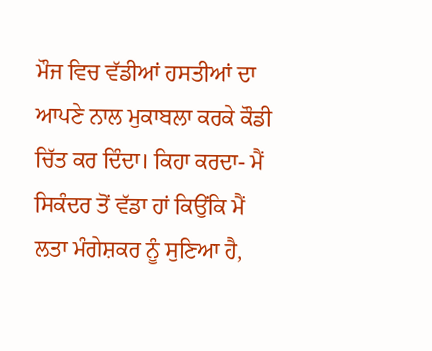ਮੌਜ ਵਿਚ ਵੱਡੀਆਂ ਹਸਤੀਆਂ ਦਾ ਆਪਣੇ ਨਾਲ ਮੁਕਾਬਲਾ ਕਰਕੇ ਕੌਡੀ ਚਿੱਤ ਕਰ ਦਿੰਦਾ। ਕਿਹਾ ਕਰਦਾ- ਮੈਂ ਸਿਕੰਦਰ ਤੋਂ ਵੱਡਾ ਹਾਂ ਕਿਉਂਕਿ ਮੈਂ ਲਤਾ ਮੰਗੇਸ਼ਕਰ ਨੂੰ ਸੁਣਿਆ ਹੈ,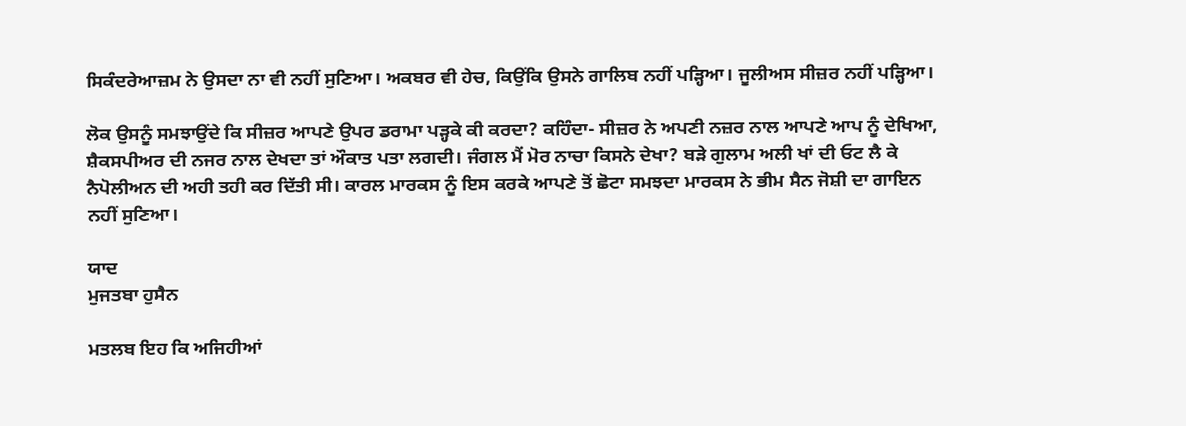ਸਿਕੰਦਰੇਆਜ਼ਮ ਨੇ ਉਸਦਾ ਨਾ ਵੀ ਨਹੀਂ ਸੁਣਿਆ। ਅਕਬਰ ਵੀ ਹੇਚ, ਕਿਉਂਕਿ ਉਸਨੇ ਗਾਲਿਬ ਨਹੀਂ ਪੜ੍ਹਿਆ। ਜੂਲੀਅਸ ਸੀਜ਼ਰ ਨਹੀਂ ਪੜ੍ਹਿਆ।

ਲੋਕ ਉਸਨੂੰ ਸਮਝਾਉਂਦੇ ਕਿ ਸੀਜ਼ਰ ਆਪਣੇ ਉਪਰ ਡਰਾਮਾ ਪੜ੍ਹਕੇ ਕੀ ਕਰਦਾ? ਕਹਿੰਦਾ- ਸੀਜ਼ਰ ਨੇ ਅਪਣੀ ਨਜ਼ਰ ਨਾਲ ਆਪਣੇ ਆਪ ਨੂੰ ਦੇਖਿਆ, ਸ਼ੈਕਸਪੀਅਰ ਦੀ ਨਜਰ ਨਾਲ ਦੇਖਦਾ ਤਾਂ ਔਕਾਤ ਪਤਾ ਲਗਦੀ। ਜੰਗਲ ਮੈਂ ਮੋਰ ਨਾਚਾ ਕਿਸਨੇ ਦੇਖਾ? ਬੜੇ ਗੁਲਾਮ ਅਲੀ ਖਾਂ ਦੀ ਓਟ ਲੈ ਕੇ ਨੈਪੋਲੀਅਨ ਦੀ ਅਹੀ ਤਹੀ ਕਰ ਦਿੱਤੀ ਸੀ। ਕਾਰਲ ਮਾਰਕਸ ਨੂੰ ਇਸ ਕਰਕੇ ਆਪਣੇ ਤੋਂ ਛੋਟਾ ਸਮਝਦਾ ਮਾਰਕਸ ਨੇ ਭੀਮ ਸੈਨ ਜੋਸ਼ੀ ਦਾ ਗਾਇਨ ਨਹੀਂ ਸੁਣਿਆ।

ਯਾਦ
ਮੁਜਤਬਾ ਹੁਸੈਨ

ਮਤਲਬ ਇਹ ਕਿ ਅਜਿਹੀਆਂ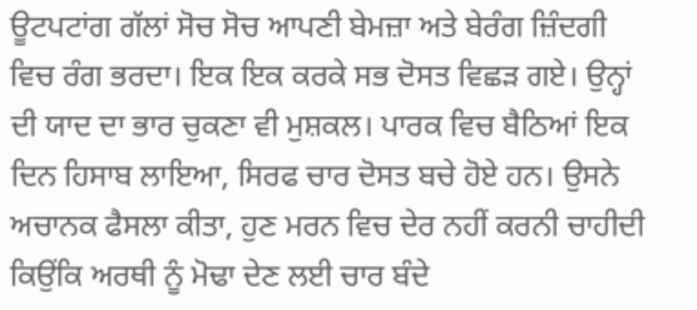ਊਟਪਟਾਂਗ ਗੱਲਾਂ ਸੋਚ ਸੋਚ ਆਪਣੀ ਬੇਮਜ਼ਾ ਅਤੇ ਬੇਰੰਗ ਜ਼ਿੰਦਗੀ ਵਿਚ ਰੰਗ ਭਰਦਾ। ਇਕ ਇਕ ਕਰਕੇ ਸਭ ਦੋਸਤ ਵਿਛੜ ਗਏ। ਉਨ੍ਹਾਂ ਦੀ ਯਾਦ ਦਾ ਭਾਰ ਚੁਕਣਾ ਵੀ ਮੁਸ਼ਕਲ। ਪਾਰਕ ਵਿਚ ਬੈਠਿਆਂ ਇਕ ਦਿਨ ਹਿਸਾਬ ਲਾਇਆ, ਸਿਰਫ ਚਾਰ ਦੋਸਤ ਬਚੇ ਹੋਏ ਹਨ। ਉਸਨੇ ਅਚਾਨਕ ਫੈਸਲਾ ਕੀਤਾ, ਹੁਣ ਮਰਨ ਵਿਚ ਦੇਰ ਨਹੀਂ ਕਰਨੀ ਚਾਹੀਦੀ ਕਿਉਂਕਿ ਅਰਥੀ ਨੂੰ ਮੋਢਾ ਦੇਣ ਲਈ ਚਾਰ ਬੰਦੇ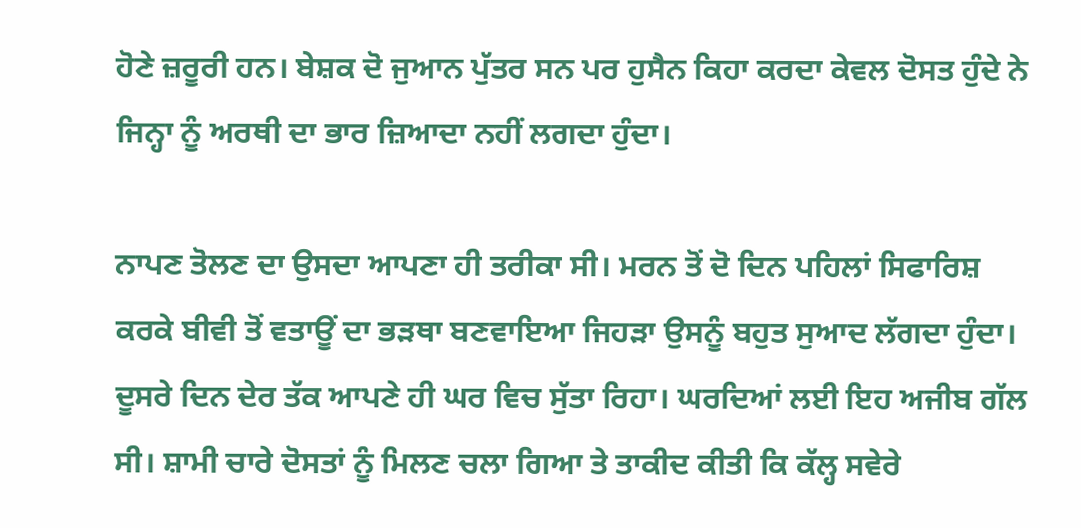ਹੋਣੇ ਜ਼ਰੂਰੀ ਹਨ। ਬੇਸ਼ਕ ਦੋ ਜੁਆਨ ਪੁੱਤਰ ਸਨ ਪਰ ਹੁਸੈਨ ਕਿਹਾ ਕਰਦਾ ਕੇਵਲ ਦੋਸਤ ਹੁੰਦੇ ਨੇ ਜਿਨ੍ਹਾ ਨੂੰ ਅਰਥੀ ਦਾ ਭਾਰ ਜ਼ਿਆਦਾ ਨਹੀਂ ਲਗਦਾ ਹੁੰਦਾ।

ਨਾਪਣ ਤੋਲਣ ਦਾ ਉਸਦਾ ਆਪਣਾ ਹੀ ਤਰੀਕਾ ਸੀ। ਮਰਨ ਤੋਂ ਦੋ ਦਿਨ ਪਹਿਲਾਂ ਸਿਫਾਰਿਸ਼ ਕਰਕੇ ਬੀਵੀ ਤੋਂ ਵਤਾਊਂ ਦਾ ਭੜਥਾ ਬਣਵਾਇਆ ਜਿਹੜਾ ਉਸਨੂੰ ਬਹੁਤ ਸੁਆਦ ਲੱਗਦਾ ਹੁੰਦਾ। ਦੂਸਰੇ ਦਿਨ ਦੇਰ ਤੱਕ ਆਪਣੇ ਹੀ ਘਰ ਵਿਚ ਸੁੱਤਾ ਰਿਹਾ। ਘਰਦਿਆਂ ਲਈ ਇਹ ਅਜੀਬ ਗੱਲ ਸੀ। ਸ਼ਾਮੀ ਚਾਰੇ ਦੋਸਤਾਂ ਨੂੰ ਮਿਲਣ ਚਲਾ ਗਿਆ ਤੇ ਤਾਕੀਦ ਕੀਤੀ ਕਿ ਕੱਲ੍ਹ ਸਵੇਰੇ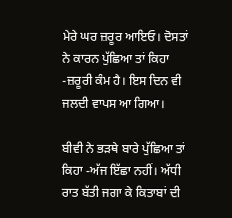ਮੇਰੇ ਘਰ ਜ਼ਰੂਰ ਆਇਓ। ਦੋਸਤਾਂ ਨੇ ਕਾਰਨ ਪੁੱਛਿਆ ਤਾਂ ਕਿਹਾ -ਜ਼ਰੂਰੀ ਕੰਮ ਹੈ। ਇਸ ਦਿਨ ਵੀ ਜਲਦੀ ਵਾਪਸ ਆ ਗਿਆ।

ਬੀਵੀ ਨੇ ਭੜਥੇ ਬਾਰੇ ਪੁੱਛਿਆ ਤਾਂ ਕਿਹਾ -ਅੱਜ ਇੱਛਾ ਨਹੀਂ। ਅੱਧੀ ਰਾਤ ਬੱਤੀ ਜਗਾ ਕੇ ਕਿਤਾਬਾਂ ਦੀ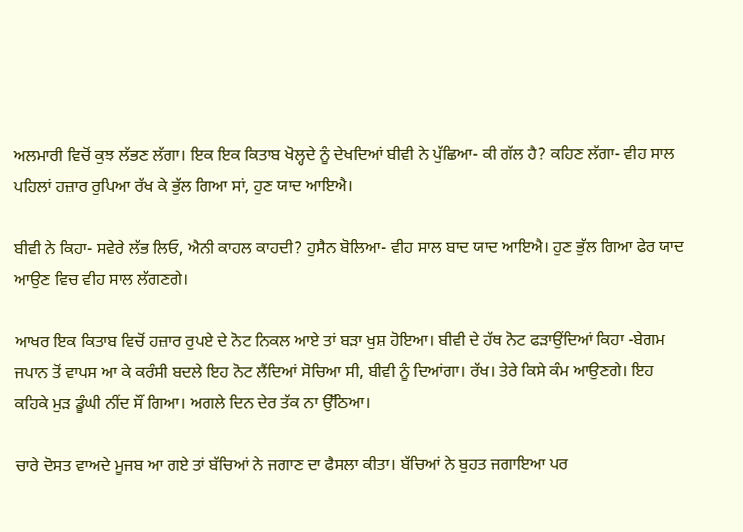ਅਲਮਾਰੀ ਵਿਚੋਂ ਕੁਝ ਲੱਭਣ ਲੱਗਾ। ਇਕ ਇਕ ਕਿਤਾਬ ਖੋਲ੍ਹਦੇ ਨੂੰ ਦੇਖਦਿਆਂ ਬੀਵੀ ਨੇ ਪੁੱਛਿਆ- ਕੀ ਗੱਲ ਹੈ? ਕਹਿਣ ਲੱਗਾ- ਵੀਹ ਸਾਲ ਪਹਿਲਾਂ ਹਜ਼ਾਰ ਰੁਪਿਆ ਰੱਖ ਕੇ ਭੁੱਲ ਗਿਆ ਸਾਂ, ਹੁਣ ਯਾਦ ਆਇਐ।

ਬੀਵੀ ਨੇ ਕਿਹਾ- ਸਵੇਰੇ ਲੱਭ ਲਿਓ, ਐਨੀ ਕਾਹਲ ਕਾਹਦੀ? ਹੁਸੈਨ ਬੋਲਿਆ- ਵੀਹ ਸਾਲ ਬਾਦ ਯਾਦ ਆਇਐ। ਹੁਣ ਭੁੱਲ ਗਿਆ ਫੇਰ ਯਾਦ ਆਉਣ ਵਿਚ ਵੀਹ ਸਾਲ ਲੱਗਣਗੇ।

ਆਖਰ ਇਕ ਕਿਤਾਬ ਵਿਚੋਂ ਹਜ਼ਾਰ ਰੁਪਏ ਦੇ ਨੋਟ ਨਿਕਲ ਆਏ ਤਾਂ ਬੜਾ ਖੁਸ਼ ਹੋਇਆ। ਬੀਵੀ ਦੇ ਹੱਥ ਨੋਟ ਫੜਾਉਂਦਿਆਂ ਕਿਹਾ -ਬੇਗਮ ਜਪਾਨ ਤੋਂ ਵਾਪਸ ਆ ਕੇ ਕਰੰਸੀ ਬਦਲੇ ਇਹ ਨੋਟ ਲੈਂਦਿਆਂ ਸੋਚਿਆ ਸੀ, ਬੀਵੀ ਨੂੰ ਦਿਆਂਗਾ। ਰੱਖ। ਤੇਰੇ ਕਿਸੇ ਕੰਮ ਆਉਣਗੇ। ਇਹ ਕਹਿਕੇ ਮੁੜ ਡੂੰਘੀ ਨੀਂਦ ਸੌਂ ਗਿਆ। ਅਗਲੇ ਦਿਨ ਦੇਰ ਤੱਕ ਨਾ ਉੱਠਿਆ।

ਚਾਰੇ ਦੋਸਤ ਵਾਅਦੇ ਮੂਜਬ ਆ ਗਏ ਤਾਂ ਬੱਚਿਆਂ ਨੇ ਜਗਾਣ ਦਾ ਫੈਸਲਾ ਕੀਤਾ। ਬੱਚਿਆਂ ਨੇ ਬੁਹਤ ਜਗਾਇਆ ਪਰ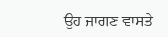ਉਹ ਜਾਗਣ ਵਾਸਤੇ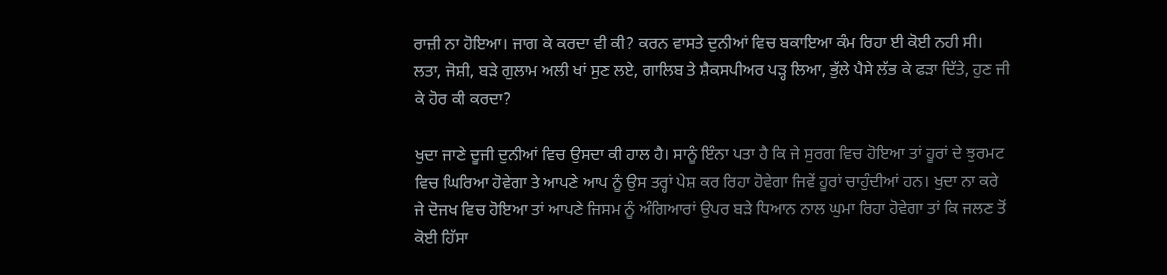ਰਾਜ਼ੀ ਨਾ ਹੋਇਆ। ਜਾਗ ਕੇ ਕਰਦਾ ਵੀ ਕੀ? ਕਰਨ ਵਾਸਤੇ ਦੁਨੀਆਂ ਵਿਚ ਬਕਾਇਆ ਕੰਮ ਰਿਹਾ ਈ ਕੋਈ ਨਹੀ ਸੀ। ਲਤਾ, ਜੋਸ਼ੀ, ਬੜੇ ਗੁਲਾਮ ਅਲੀ ਖਾਂ ਸੁਣ ਲਏ, ਗਾਲਿਬ ਤੇ ਸ਼ੈਕਸਪੀਅਰ ਪੜ੍ਹ ਲਿਆ, ਭੁੱਲੇ ਪੈਸੇ ਲੱਭ ਕੇ ਫੜਾ ਦਿੱਤੇ, ਹੁਣ ਜੀ ਕੇ ਹੋਰ ਕੀ ਕਰਦਾ?

ਖੁਦਾ ਜਾਣੇ ਦੂਜੀ ਦੁਨੀਆਂ ਵਿਚ ਉਸਦਾ ਕੀ ਹਾਲ ਹੈ। ਸਾਨੂੰ ਇੰਨਾ ਪਤਾ ਹੈ ਕਿ ਜੇ ਸੁਰਗ ਵਿਚ ਹੋਇਆ ਤਾਂ ਹੂਰਾਂ ਦੇ ਝੁਰਮਟ ਵਿਚ ਘਿਰਿਆ ਹੋਵੇਗਾ ਤੇ ਆਪਣੇ ਆਪ ਨੂੰ ਉਸ ਤਰ੍ਹਾਂ ਪੇਸ਼ ਕਰ ਰਿਹਾ ਹੋਵੇਗਾ ਜਿਵੇਂ ਹੂਰਾਂ ਚਾਹੁੰਦੀਆਂ ਹਨ। ਖੁਦਾ ਨਾ ਕਰੇ ਜੇ ਦੋਜਖ ਵਿਚ ਹੋਇਆ ਤਾਂ ਆਪਣੇ ਜਿਸਮ ਨੂੰ ਅੰਗਿਆਰਾਂ ਉਪਰ ਬੜੇ ਧਿਆਨ ਨਾਲ ਘੁਮਾ ਰਿਹਾ ਹੋਵੇਗਾ ਤਾਂ ਕਿ ਜਲਣ ਤੋਂ ਕੋਈ ਹਿੱਸਾ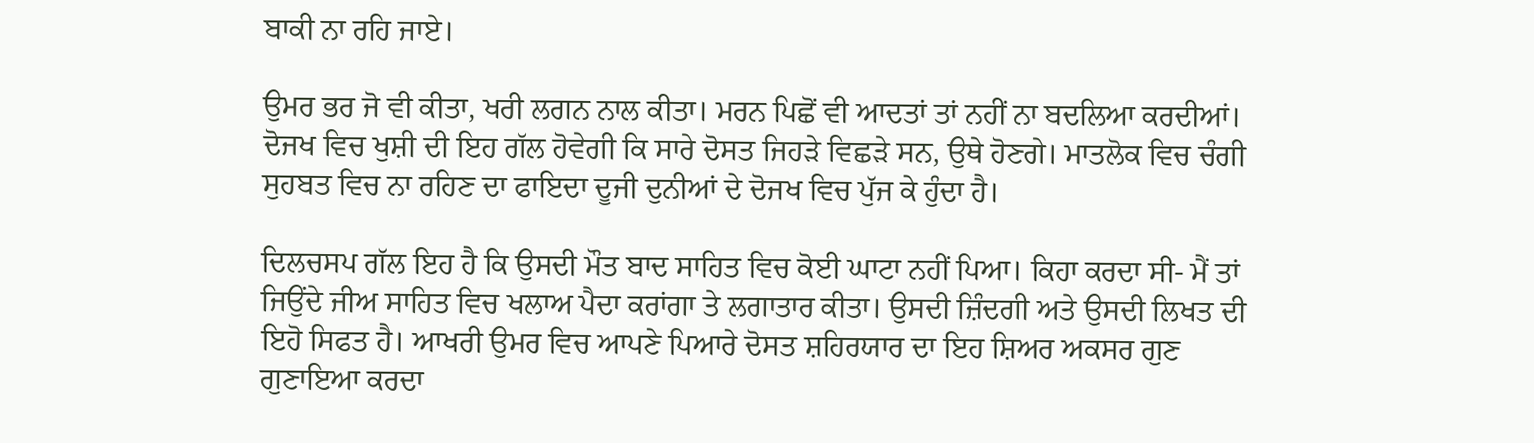ਬਾਕੀ ਨਾ ਰਹਿ ਜਾਏ।

ਉਮਰ ਭਰ ਜੋ ਵੀ ਕੀਤਾ, ਖਰੀ ਲਗਨ ਨਾਲ ਕੀਤਾ। ਮਰਨ ਪਿਛੋਂ ਵੀ ਆਦਤਾਂ ਤਾਂ ਨਹੀਂ ਨਾ ਬਦਲਿਆ ਕਰਦੀਆਂ। ਦੋਜਖ ਵਿਚ ਖੁਸ਼ੀ ਦੀ ਇਹ ਗੱਲ ਹੋਵੇਗੀ ਕਿ ਸਾਰੇ ਦੋਸਤ ਜਿਹੜੇ ਵਿਛੜੇ ਸਨ, ਉਥੇ ਹੋਣਗੇ। ਮਾਤਲੋਕ ਵਿਚ ਚੰਗੀ ਸੁਹਬਤ ਵਿਚ ਨਾ ਰਹਿਣ ਦਾ ਫਾਇਦਾ ਦੂਜੀ ਦੁਨੀਆਂ ਦੇ ਦੋਜਖ ਵਿਚ ਪੁੱਜ ਕੇ ਹੁੰਦਾ ਹੈ।

ਦਿਲਚਸਪ ਗੱਲ ਇਹ ਹੈ ਕਿ ਉਸਦੀ ਮੌਤ ਬਾਦ ਸਾਹਿਤ ਵਿਚ ਕੋਈ ਘਾਟਾ ਨਹੀਂ ਪਿਆ। ਕਿਹਾ ਕਰਦਾ ਸੀ- ਮੈਂ ਤਾਂ ਜਿਉਂਦੇ ਜੀਅ ਸਾਹਿਤ ਵਿਚ ਖਲਾਅ ਪੈਦਾ ਕਰਾਂਗਾ ਤੇ ਲਗਾਤਾਰ ਕੀਤਾ। ਉਸਦੀ ਜ਼ਿੰਦਗੀ ਅਤੇ ਉਸਦੀ ਲਿਖਤ ਦੀ ਇਹੋ ਸਿਫਤ ਹੈ। ਆਖਰੀ ਉਮਰ ਵਿਚ ਆਪਣੇ ਪਿਆਰੇ ਦੋਸਤ ਸ਼ਹਿਰਯਾਰ ਦਾ ਇਹ ਸ਼ਿਅਰ ਅਕਸਰ ਗੁਣ ਗੁਣਾਇਆ ਕਰਦਾ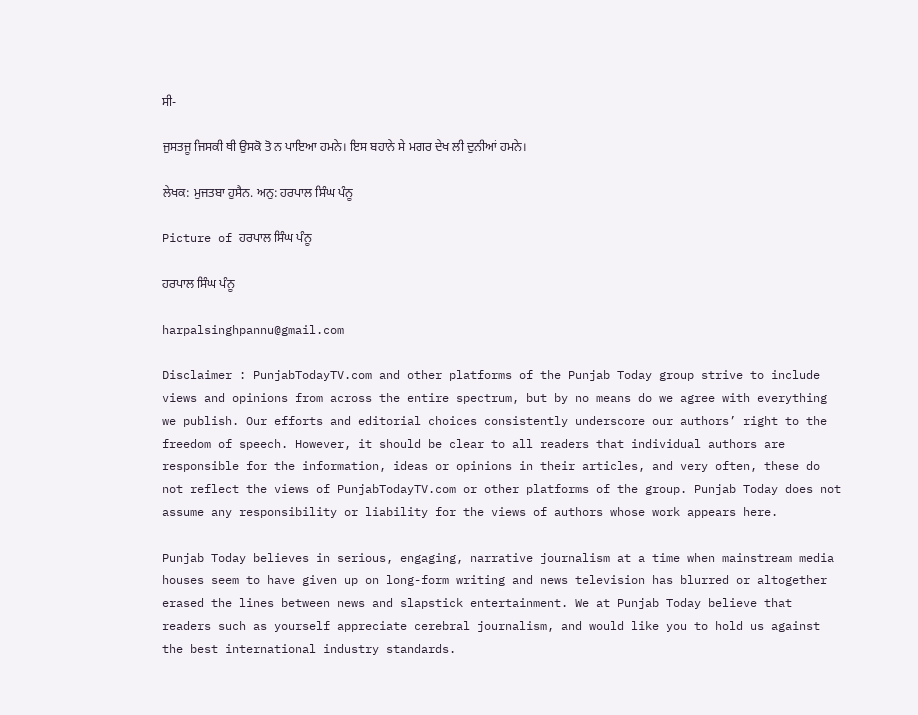ਸੀ-

ਜੁਸਤਜੂ ਜਿਸਕੀ ਥੀ ਉਸਕੋ ਤੋ ਨ ਪਾਇਆ ਹਮਨੇ। ਇਸ ਬਹਾਨੇ ਸੇ ਮਗਰ ਦੇਖ ਲੀ ਦੁਨੀਆਂ ਹਮਨੇ।

ਲੇਖਕ: ਮੁਜਤਬਾ ਹੁਸੈਨ. ਅਨੁ: ਹਰਪਾਲ ਸਿੰਘ ਪੰਨੂ

Picture of ਹਰਪਾਲ ਸਿੰਘ ਪੰਨੂ

ਹਰਪਾਲ ਸਿੰਘ ਪੰਨੂ

harpalsinghpannu@gmail.com

Disclaimer : PunjabTodayTV.com and other platforms of the Punjab Today group strive to include views and opinions from across the entire spectrum, but by no means do we agree with everything we publish. Our efforts and editorial choices consistently underscore our authors’ right to the freedom of speech. However, it should be clear to all readers that individual authors are responsible for the information, ideas or opinions in their articles, and very often, these do not reflect the views of PunjabTodayTV.com or other platforms of the group. Punjab Today does not assume any responsibility or liability for the views of authors whose work appears here.

Punjab Today believes in serious, engaging, narrative journalism at a time when mainstream media houses seem to have given up on long-form writing and news television has blurred or altogether erased the lines between news and slapstick entertainment. We at Punjab Today believe that readers such as yourself appreciate cerebral journalism, and would like you to hold us against the best international industry standards.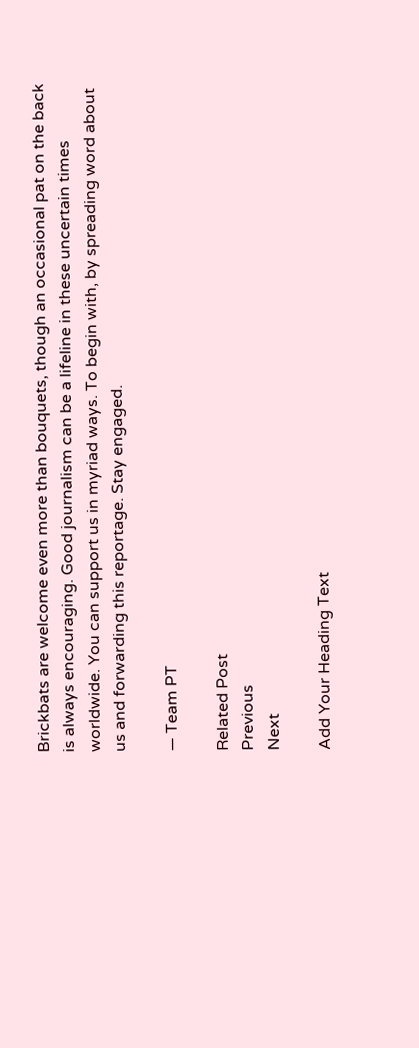Brickbats are welcome even more than bouquets, though an occasional pat on the back is always encouraging. Good journalism can be a lifeline in these uncertain times worldwide. You can support us in myriad ways. To begin with, by spreading word about us and forwarding this reportage. Stay engaged.

— Team PT

Related Post
Previous
Next

Add Your Heading Text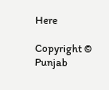Here

Copyright © Punjab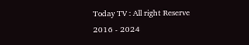Today TV : All right Reserve 2016 - 2024